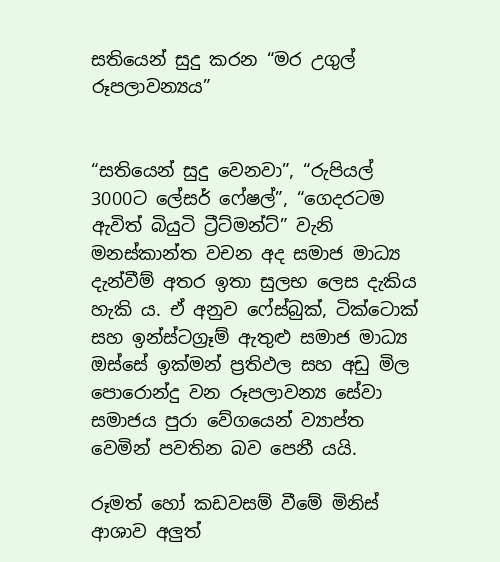සතියෙන් සුදු කරන “මර උගුල් රූපලාවන්‍යය”


“සතියෙන් සුදු වෙනවා”, “රුපියල් 3000ට ලේසර් ෆේෂල්”, “ගෙදරටම ඇවිත් බියුටි ට්‍රීට්මන්ට්” වැනි මනස්කාන්ත වචන අද සමාජ මාධ්‍ය දැන්වීම් අතර ඉතා සුලභ ලෙස දැකිය හැකි ය. ඒ අනුව ෆේස්බුක්, ටික්ටොක් සහ ඉන්ස්ටග්‍රෑම් ඇතුළු සමාජ මාධ්‍ය ඔස්සේ ඉක්මන් ප්‍රතිඵල සහ අඩු මිල පොරොන්දු වන රූපලාවන්‍ය සේවා සමාජය පුරා වේගයෙන් ව්‍යාප්ත වෙමින් පවතින බව පෙනී යයි.

රූමත් හෝ කඩවසම් වීමේ මිනිස් ආශාව අලුත්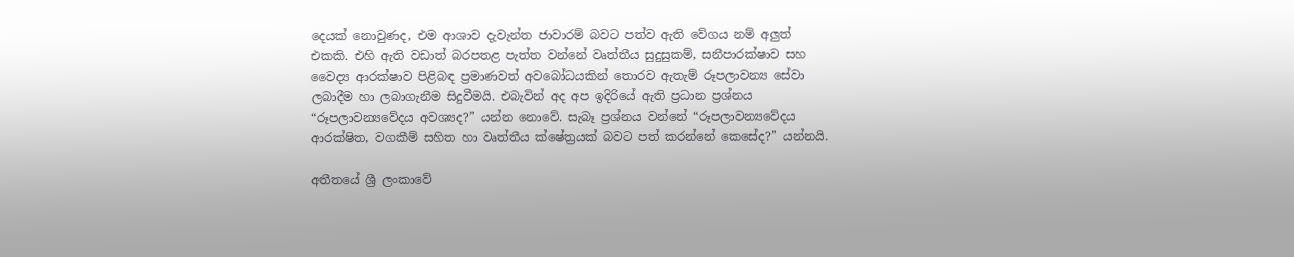දෙයක් නොවුණද, එම ආශාව දැවැන්ත ජාවාරම් බවට පත්ව ඇති වේගය නම් අලුත් එකකි. එහි ඇති වඩාත් බරපතළ පැත්ත වන්නේ වෘත්තීය සුදුසුකම්, සනීපාරක්ෂාව සහ වෛද්‍ය ආරක්ෂාව පිළිබඳ ප්‍රමාණවත් අවබෝධයකින් තොරව ඇතැම් රූපලාවන්‍ය සේවා ලබාදීම හා ලබාගැනීම සිදුවීමයි. එබැවින් අද අප ඉදිරියේ ඇති ප්‍රධාන ප්‍රශ්නය “රූපලාවන්‍යවේදය අවශ්‍යද?” යන්න නොවේ. සැබෑ ප්‍රශ්නය වන්නේ “රූපලාවන්‍යවේදය ආරක්ෂිත, වගකීම් සහිත හා වෘත්තීය ක්ෂේත්‍රයක් බවට පත් කරන්නේ කෙසේද?” යන්නයි.

අතීතයේ ශ්‍රී ලංකාවේ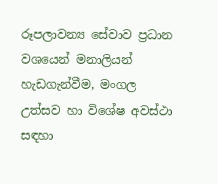රූපලාවන්‍ය සේවාව ප්‍රධාන වශයෙන් මනාලියන් හැඩගැන්වීම, මංගල උත්සව හා විශේෂ අවස්ථා සඳහා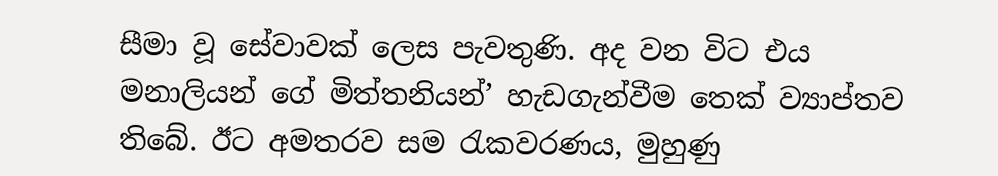සීමා වූ සේවාවක් ලෙස පැවතුණි. අද වන විට එය මනාලියන් ගේ මිත්තනියන්’ හැඩගැන්වීම තෙක් ව්‍යාප්තව තිබේ. ඊට අමතරව සම රැකවරණය, මුහුණු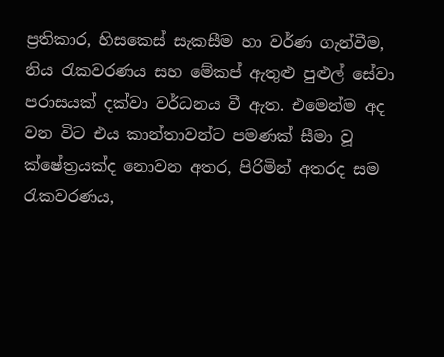ප්‍රතිකාර, හිසකෙස් සැකසීම හා වර්ණ ගැන්වීම, නිය රැකවරණය සහ මේකප් ඇතුළු පුළුල් සේවා පරාසයක් දක්වා වර්ධනය වී ඇත. එමෙන්ම අද වන විට එය කාන්තාවන්ට පමණක් සීමා වූ ක්ෂේත්‍රයක්ද නොවන අතර, පිරිමින් අතරද සම රැකවරණය,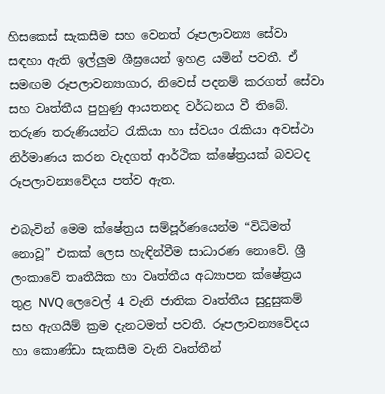හිසකෙස් සැකසීම සහ වෙනත් රූපලාවන්‍ය සේවා සඳහා ඇති ඉල්ලුම ශීඝ්‍රයෙන් ඉහළ යමින් පවතී. ඒ සමඟම රූපලාවන්‍යාගාර, නිවෙස් පදනම් කරගත් සේවා සහ වෘත්තීය පුහුණු ආයතනද වර්ධනය වී තිබේ. තරුණ තරුණියන්ට රැකියා හා ස්වයං රැකියා අවස්ථා නිර්මාණය කරන වැදගත් ආර්ථික ක්ෂේත්‍රයක් බවටද රූපලාවන්‍යවේදය පත්ව ඇත.

එබැවින් මෙම ක්ෂේත්‍රය සම්පූර්ණයෙන්ම “විධිමත් නොවූ” එකක් ලෙස හැඳින්වීම සාධාරණ නොවේ. ශ්‍රී ලංකාවේ තෘතීයික හා වෘත්තීය අධ්‍යාපන ක්ෂේත්‍රය තුළ NVQ ලෙවෙල් 4 වැනි ජාතික වෘත්තීය සුදුසුකම් සහ ඇගයීම් ක්‍රම දැනටමත් පවතී. රූපලාවන්‍යවේදය හා කොණ්ඩා සැකසීම වැනි වෘත්තීන්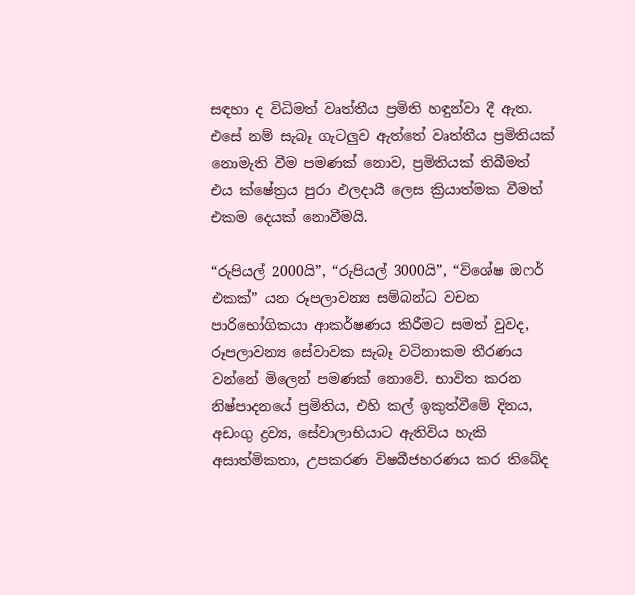සඳහා ද විධිමත් වෘත්තීය ප්‍රමිති හඳුන්වා දී ඇත. එසේ නම් සැබෑ ගැටලුව ඇත්තේ වෘත්තීය ප්‍රමිතියක් නොමැති වීම පමණක් නොව, ප්‍රමිතියක් තිබීමත් එය ක්ෂේත්‍රය පුරා ඵලදායී ලෙස ක්‍රියාත්මක වීමත් එකම දෙයක් නොවීමයි.

“රුපියල් 2000යි”, “රුපියල් 3000යි”, “විශේෂ ඔෆර් එකක්” යන රූපලාවන්‍ය සම්බන්ධ වචන පාරිභෝගිකයා ආකර්ෂණය කිරීමට සමත් වුවද, රූපලාවන්‍ය සේවාවක සැබෑ වටිනාකම තීරණය වන්නේ මිලෙන් පමණක් නොවේ. භාවිත කරන නිෂ්පාදනයේ ප්‍රමිතිය, එහි කල් ඉකුත්වීමේ දිනය, අඩංගු ද්‍රව්‍ය, සේවාලාභියාට ඇතිවිය හැකි අසාත්මිකතා, උපකරණ විෂබීජහරණය කර තිබේද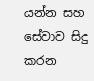යන්න සහ සේවාව සිදු කරන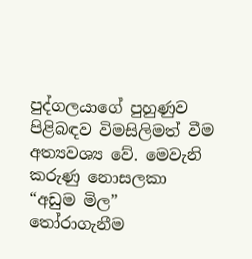පුද්ගලයාගේ පුහුණුව පිළිබඳව විමසිලිමත් වීම අත්‍යවශ්‍ය වේ. මෙවැනි කරුණු නොසලකා “අඩුම මිල” තෝරාගැනීම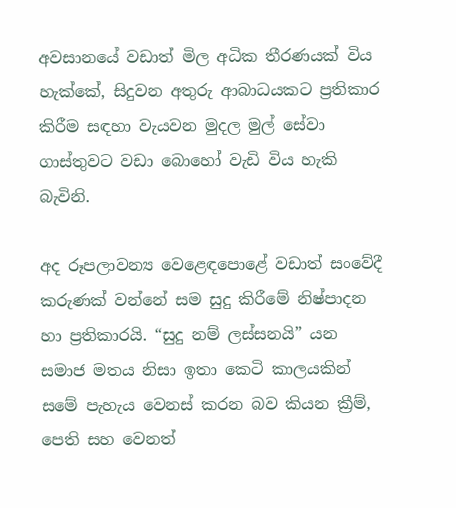අවසානයේ වඩාත් මිල අධික තීරණයක් විය හැක්කේ, සිදුවන අතුරු ආබාධයකට ප්‍රතිකාර කිරීම සඳහා වැයවන මුදල මුල් සේවා ගාස්තුවට වඩා බොහෝ වැඩි විය හැකි බැවිනි.

අද රූපලාවන්‍ය වෙළෙඳපොළේ වඩාත් සංවේදී කරුණක් වන්නේ සම සුදු කිරීමේ නිෂ්පාදන හා ප්‍රතිකාරයි. “සුදු නම් ලස්සනයි” යන සමාජ මතය නිසා ඉතා කෙටි කාලයකින් සමේ පැහැය වෙනස් කරන බව කියන ක්‍රීම්, පෙති සහ වෙනත්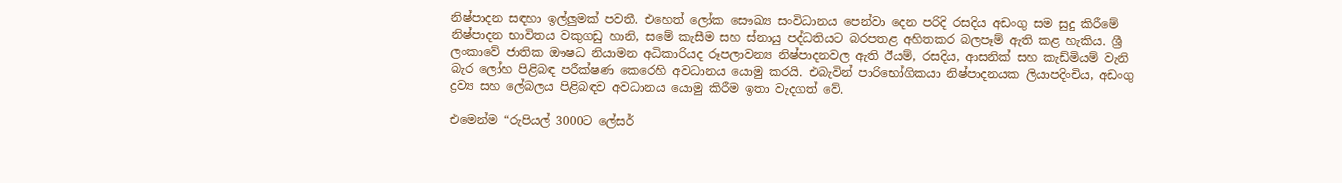නිෂ්පාදන සඳහා ඉල්ලුමක් පවතී. එහෙත් ලෝක සෞඛ්‍ය සංවිධානය පෙන්වා දෙන පරිදි රසදිය අඩංගු සම සුදු කිරීමේ නිෂ්පාදන භාවිතය වකුගඩු හානි, සමේ කැසීම සහ ස්නායු පද්ධතියට බරපතළ අහිතකර බලපෑම් ඇති කළ හැකිය. ශ්‍රී ලංකාවේ ජාතික ඖෂධ නියාමන අධිකාරියද රූපලාවන්‍ය නිෂ්පාදනවල ඇති ඊයම්, රසදිය, ආසනික් සහ කැඩ්මියම් වැනි බැර ලෝහ පිළිබඳ පරීක්ෂණ කෙරෙහි අවධානය යොමු කරයි. එබැවින් පාරිභෝගිකයා නිෂ්පාදනයක ලියාපදිංචිය, අඩංගු ද්‍රව්‍ය සහ ලේබලය පිළිබඳව අවධානය යොමු කිරීම ඉතා වැදගත් වේ.

එමෙන්ම “රුපියල් 3000ට ලේසර්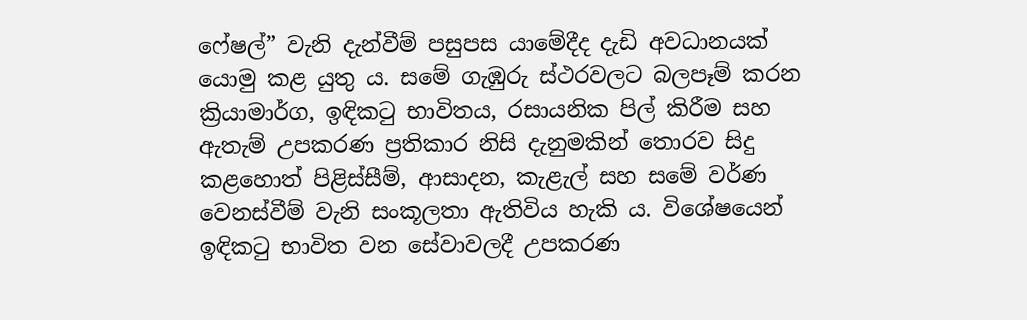ෆේෂල්” වැනි දැන්වීම් පසුපස යාමේදීද දැඩි අවධානයක් යොමු කළ යුතු ය. සමේ ගැඹුරු ස්ථරවලට බලපෑම් කරන ක්‍රියාමාර්ග, ඉඳිකටු භාවිතය, රසායනික පිල් කිරීම සහ ඇතැම් උපකරණ ප්‍රතිකාර නිසි දැනුමකින් තොරව සිදු කළහොත් පිළිස්සීම්, ආසාදන, කැළැල් සහ සමේ වර්ණ වෙනස්වීම් වැනි සංකූලතා ඇතිවිය හැකි ය. විශේෂයෙන් ඉඳිකටු භාවිත වන සේවාවලදී උපකරණ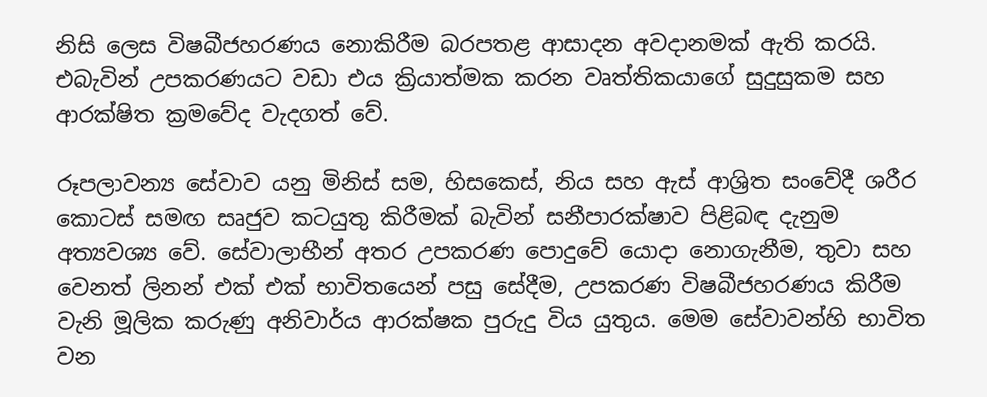නිසි ලෙස විෂබීජහරණය නොකිරීම බරපතළ ආසාදන අවදානමක් ඇති කරයි. එබැවින් උපකරණයට වඩා එය ක්‍රියාත්මක කරන වෘත්තිකයාගේ සුදුසුකම සහ ආරක්ෂිත ක්‍රමවේද වැදගත් වේ.

රූපලාවන්‍ය සේවාව යනු මිනිස් සම, හිසකෙස්, නිය සහ ඇස් ආශ්‍රිත සංවේදී ශරීර කොටස් සමඟ සෘජුව කටයුතු කිරීමක් බැවින් සනීපාරක්ෂාව පිළිබඳ දැනුම අත්‍යවශ්‍ය වේ. සේවාලාභීන් අතර උපකරණ පොදුවේ යොදා නොගැනීම, තුවා සහ වෙනත් ලිනන් එක් එක් භාවිතයෙන් පසු සේදීම, උපකරණ විෂබීජහරණය කිරීම වැනි මූලික කරුණු අනිවාර්ය ආරක්ෂක පුරුදු විය යුතුය. මෙම සේවාවන්හි භාවිත වන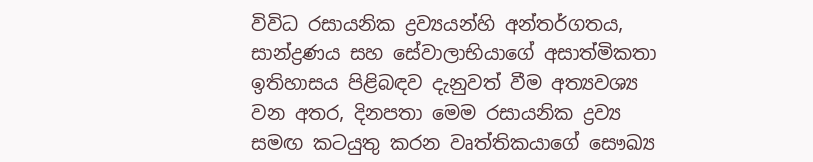විවිධ රසායනික ද්‍රව්‍යයන්හි අන්තර්ගතය, සාන්ද්‍රණය සහ සේවාලාභියාගේ අසාත්මිකතා ඉතිහාසය පිළිබඳව දැනුවත් වීම අත්‍යවශ්‍ය වන අතර, දිනපතා මෙම රසායනික ද්‍රව්‍ය සමඟ කටයුතු කරන වෘත්තිකයාගේ සෞඛ්‍ය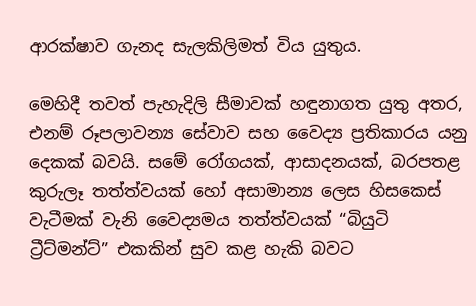ආරක්ෂාව ගැනද සැලකිලිමත් විය යුතුය.

මෙහිදී තවත් පැහැදිලි සීමාවක් හඳුනාගත යුතු අතර, එනම් රූපලාවන්‍ය සේවාව සහ වෛද්‍ය ප්‍රතිකාරය යනු දෙකක් බවයි. සමේ රෝගයක්, ආසාදනයක්, බරපතළ කුරුලෑ තත්ත්වයක් හෝ අසාමාන්‍ය ලෙස හිසකෙස් වැටීමක් වැනි වෛද්‍යමය තත්ත්වයක් “බියුටි ට්‍රීට්මන්ට්” එකකින් සුව කළ හැකි බවට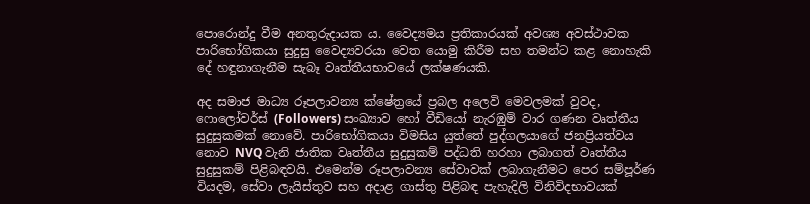පොරොන්දු වීම අනතුරුදායක ය. වෛද්‍යමය ප්‍රතිකාරයක් අවශ්‍ය අවස්ථාවක පාරිභෝගිකයා සුදුසු වෛද්‍යවරයා වෙත යොමු කිරීම සහ තමන්ට කළ නොහැකි දේ හඳුනාගැනීම සැබෑ වෘත්තීයභාවයේ ලක්ෂණයකි.

අද සමාජ මාධ්‍ය රූපලාවන්‍ය ක්ෂේත්‍රයේ ප්‍රබල අලෙවි මෙවලමක් වුවද, ෆොලෝවර්ස් (Followers) සංඛ්‍යාව හෝ වීඩියෝ නැරඹුම් වාර ගණන වෘත්තීය සුදුසුකමක් නොවේ. පාරිභෝගිකයා විමසිය යුත්තේ පුද්ගලයාගේ ජනප්‍රියත්වය නොව NVQ වැනි ජාතික වෘත්තීය සුදුසුකම් පද්ධති හරහා ලබාගත් වෘත්තීය සුදුසුකම් පිළිබඳවයි. එමෙන්ම රූපලාවන්‍ය සේවාවක් ලබාගැනීමට පෙර සම්පූර්ණ වියදම, සේවා ලැයිස්තුව සහ අදාළ ගාස්තු පිළිබඳ පැහැදිලි විනිවිදභාවයක්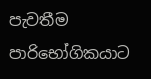පැවතීම පාරිභෝගිකයාට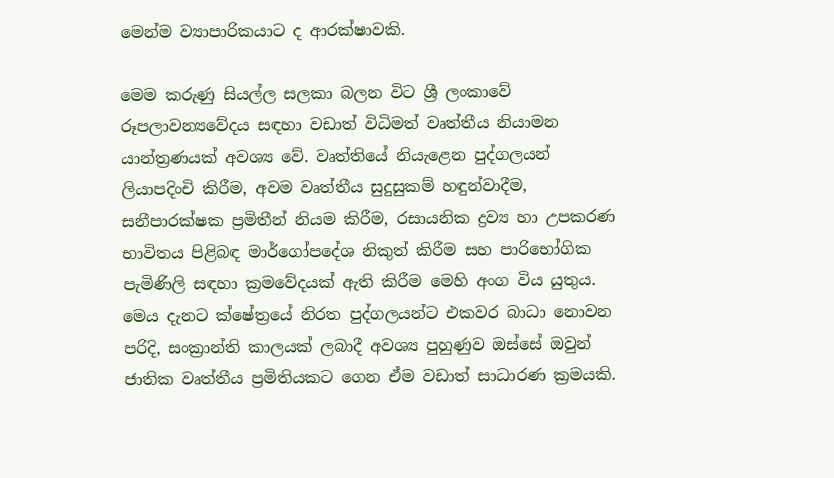මෙන්ම ව්‍යාපාරිකයාට ද ආරක්ෂාවකි.

මෙම කරුණු සියල්ල සලකා බලන විට ශ්‍රී ලංකාවේ රූපලාවන්‍යවේදය සඳහා වඩාත් විධිමත් වෘත්තීය නියාමන යාන්ත්‍රණයක් අවශ්‍ය වේ. වෘත්තියේ නියැළෙන පුද්ගලයන් ලියාපදිංචි කිරීම, අවම වෘත්තීය සුදුසුකම් හඳුන්වාදීම, සනීපාරක්ෂක ප්‍රමිතීන් නියම කිරීම, රසායනික ද්‍රව්‍ය හා උපකරණ භාවිතය පිළිබඳ මාර්ගෝපදේශ නිකුත් කිරීම සහ පාරිභෝගික පැමිණිලි සඳහා ක්‍රමවේදයක් ඇති කිරීම මෙහි අංග විය යුතුය. මෙය දැනට ක්ෂේත්‍රයේ නිරත පුද්ගලයන්ට එකවර බාධා නොවන පරිදි, සංක්‍රාන්ති කාලයක් ලබාදී අවශ්‍ය පුහුණුව ඔස්සේ ඔවුන් ජාතික වෘත්තීය ප්‍රමිතියකට ගෙන ඒම වඩාත් සාධාරණ ක්‍රමයකි.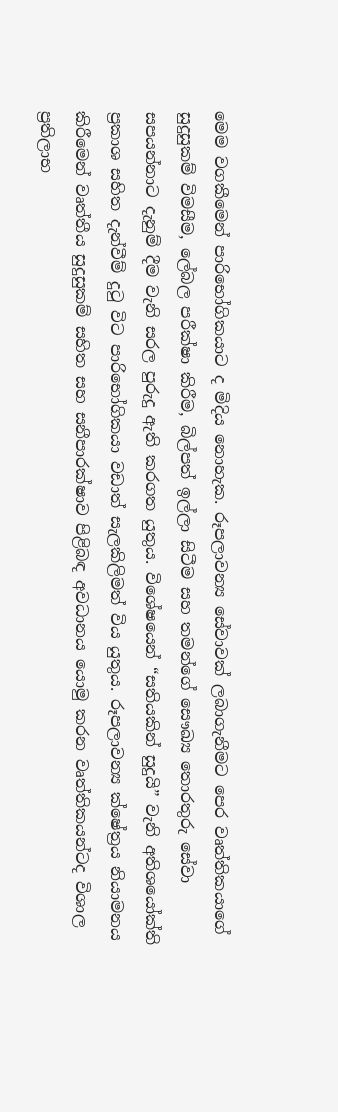මෙම වගකීමෙන් පාරිභෝගිකයාට ද මිදිය නොහැක. රූපලාවන්‍ය සේවාවක් ලබාගැනීමට පෙර වෘත්තිකයාගේ සුදුසුකම් විමසීම, ලේබල පරීක්ෂා කිරීම, බිල්පත් ඉල්ලා සිටීම සහ තමන්ගේ සෞඛ්‍ය තොරතුරු සේවා සපයන්නාට දැනුම් දීම වැනි සරල පුරුදු ඇති කරගත යුතුය. විශේෂයෙන් “සතියකින් සුදුයි” වැනි අතිශයෝක්ති ප්‍රකාශ සහිත දැන්වීම් දුටු විට පාරිභෝගිකයා වඩාත් සැලකිලිමත් විය යුතුය. රූපලාවන්‍ය ක්ෂේත්‍රය නියාමනය කිරීමෙන් වෘත්තීය සුදුසුකම් සහිත සහ සනීපාරක්ෂාව පිළිබඳ අවධානය යොමු කරන වෘත්තිකයන්ටද විශාල ප්‍රතිලාභ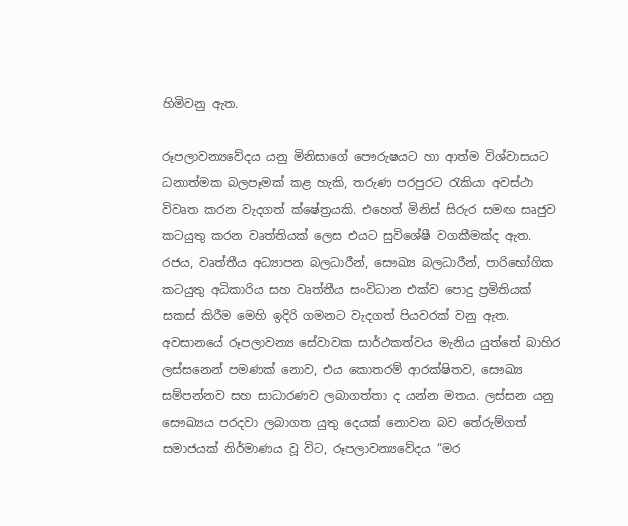හිමිවනු ඇත.

රූපලාවන්‍යවේදය යනු මිනිසාගේ පෞරුෂයට හා ආත්ම විශ්වාසයට ධනාත්මක බලපෑමක් කළ හැකි, තරුණ පරපුරට රැකියා අවස්ථා විවෘත කරන වැදගත් ක්ෂේත්‍රයකි. එහෙත් මිනිස් සිරුර සමඟ සෘජුව කටයුතු කරන වෘත්තියක් ලෙස එයට සුවිශේෂී වගකීමක්ද ඇත. රජය, වෘත්තීය අධ්‍යාපන බලධාරීන්, සෞඛ්‍ය බලධාරීන්, පාරිභෝගික කටයුතු අධිකාරිය සහ වෘත්තීය සංවිධාන එක්ව පොදු ප්‍රමිතියක් සකස් කිරීම මෙහි ඉදිරි ගමනට වැදගත් පියවරක් වනු ඇත. අවසානයේ රූපලාවන්‍ය සේවාවක සාර්ථකත්වය මැනිය යුත්තේ බාහිර ලස්සනෙන් පමණක් නොව, එය කොතරම් ආරක්ෂිතව, සෞඛ්‍ය සම්පන්නව සහ සාධාරණව ලබාගත්තා ද යන්න මතය. ලස්සන යනු සෞඛ්‍යය පරදවා ලබාගත යුතු දෙයක් නොවන බව තේරුම්ගත් සමාජයක් නිර්මාණය වූ විට, රූපලාවන්‍යවේදය “මර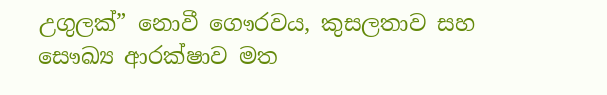උගුලක්” නොවී ගෞරවය, කුසලතාව සහ සෞඛ්‍ය ආරක්ෂාව මත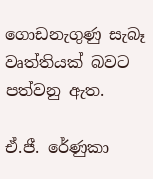ගොඩනැගුණු සැබෑ වෘත්තියක් බවට පත්වනු ඇත.

ඒ.ජී. රේණුකා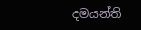දමයන්ති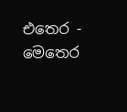එතෙර - මෙතෙර